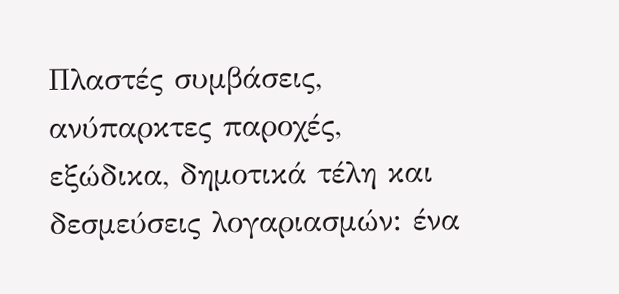Πλαστές συμβάσεις, ανύπαρκτες παροχές, εξώδικα, δημοτικά τέλη και δεσμεύσεις λογαριασμών: ένα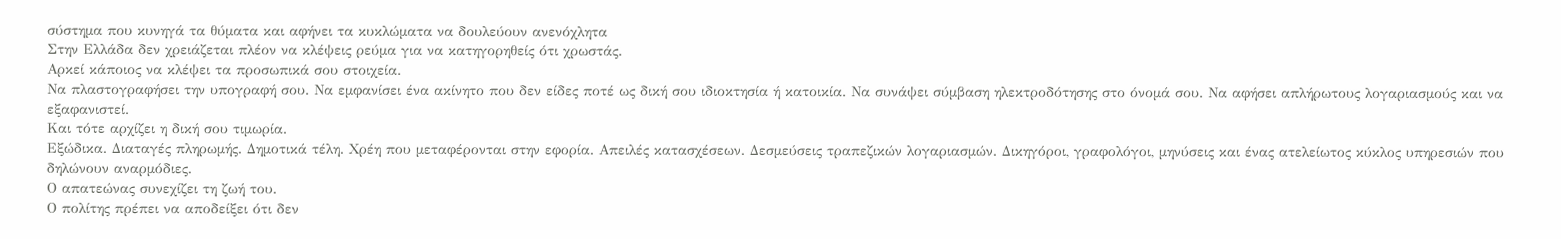σύστημα που κυνηγά τα θύματα και αφήνει τα κυκλώματα να δουλεύουν ανενόχλητα
Στην Ελλάδα δεν χρειάζεται πλέον να κλέψεις ρεύμα για να κατηγορηθείς ότι χρωστάς.
Αρκεί κάποιος να κλέψει τα προσωπικά σου στοιχεία.
Να πλαστογραφήσει την υπογραφή σου. Να εμφανίσει ένα ακίνητο που δεν είδες ποτέ ως δική σου ιδιοκτησία ή κατοικία. Να συνάψει σύμβαση ηλεκτροδότησης στο όνομά σου. Να αφήσει απλήρωτους λογαριασμούς και να εξαφανιστεί.
Και τότε αρχίζει η δική σου τιμωρία.
Εξώδικα. Διαταγές πληρωμής. Δημοτικά τέλη. Χρέη που μεταφέρονται στην εφορία. Απειλές κατασχέσεων. Δεσμεύσεις τραπεζικών λογαριασμών. Δικηγόροι, γραφολόγοι, μηνύσεις και ένας ατελείωτος κύκλος υπηρεσιών που δηλώνουν αναρμόδιες.
Ο απατεώνας συνεχίζει τη ζωή του.
Ο πολίτης πρέπει να αποδείξει ότι δεν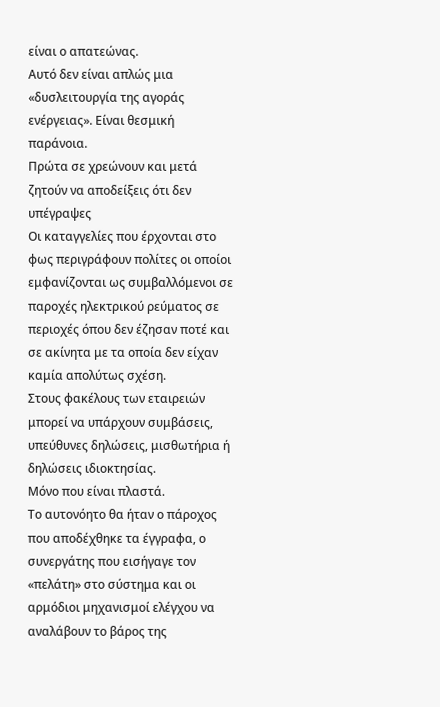είναι ο απατεώνας.
Αυτό δεν είναι απλώς μια «δυσλειτουργία της αγοράς ενέργειας». Είναι θεσμική παράνοια.
Πρώτα σε χρεώνουν και μετά ζητούν να αποδείξεις ότι δεν υπέγραψες
Οι καταγγελίες που έρχονται στο φως περιγράφουν πολίτες οι οποίοι εμφανίζονται ως συμβαλλόμενοι σε παροχές ηλεκτρικού ρεύματος σε περιοχές όπου δεν έζησαν ποτέ και σε ακίνητα με τα οποία δεν είχαν καμία απολύτως σχέση.
Στους φακέλους των εταιρειών μπορεί να υπάρχουν συμβάσεις, υπεύθυνες δηλώσεις, μισθωτήρια ή δηλώσεις ιδιοκτησίας.
Μόνο που είναι πλαστά.
Το αυτονόητο θα ήταν ο πάροχος που αποδέχθηκε τα έγγραφα, ο συνεργάτης που εισήγαγε τον «πελάτη» στο σύστημα και οι αρμόδιοι μηχανισμοί ελέγχου να αναλάβουν το βάρος της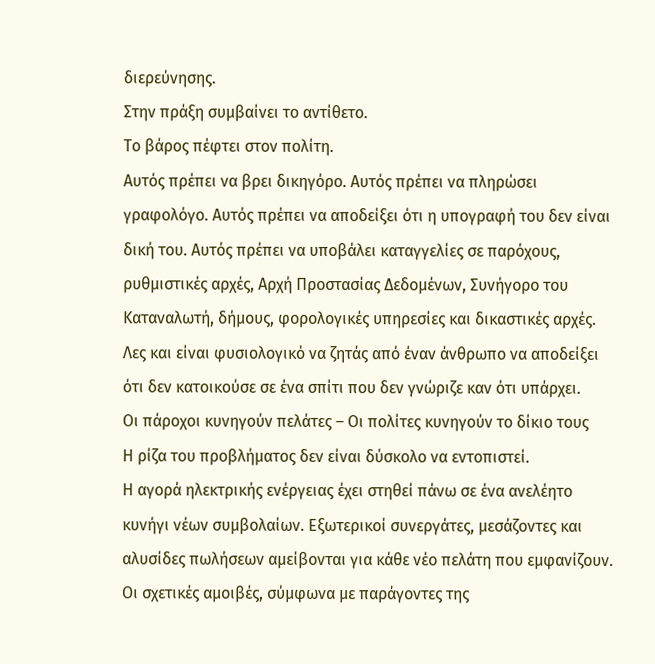διερεύνησης.
Στην πράξη συμβαίνει το αντίθετο.
Το βάρος πέφτει στον πολίτη.
Αυτός πρέπει να βρει δικηγόρο. Αυτός πρέπει να πληρώσει γραφολόγο. Αυτός πρέπει να αποδείξει ότι η υπογραφή του δεν είναι δική του. Αυτός πρέπει να υποβάλει καταγγελίες σε παρόχους, ρυθμιστικές αρχές, Αρχή Προστασίας Δεδομένων, Συνήγορο του Καταναλωτή, δήμους, φορολογικές υπηρεσίες και δικαστικές αρχές.
Λες και είναι φυσιολογικό να ζητάς από έναν άνθρωπο να αποδείξει ότι δεν κατοικούσε σε ένα σπίτι που δεν γνώριζε καν ότι υπάρχει.
Οι πάροχοι κυνηγούν πελάτες – Οι πολίτες κυνηγούν το δίκιο τους
Η ρίζα του προβλήματος δεν είναι δύσκολο να εντοπιστεί.
Η αγορά ηλεκτρικής ενέργειας έχει στηθεί πάνω σε ένα ανελέητο κυνήγι νέων συμβολαίων. Εξωτερικοί συνεργάτες, μεσάζοντες και αλυσίδες πωλήσεων αμείβονται για κάθε νέο πελάτη που εμφανίζουν.
Οι σχετικές αμοιβές, σύμφωνα με παράγοντες της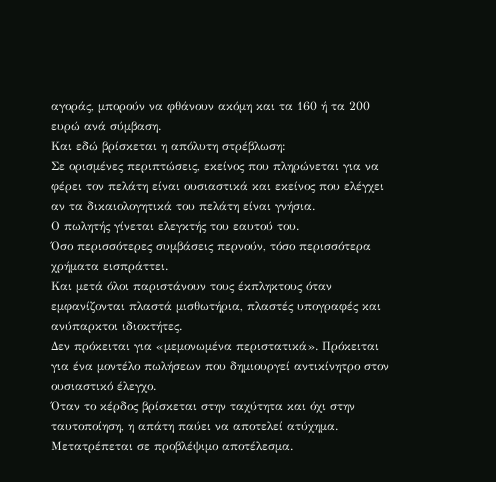αγοράς, μπορούν να φθάνουν ακόμη και τα 160 ή τα 200 ευρώ ανά σύμβαση.
Και εδώ βρίσκεται η απόλυτη στρέβλωση:
Σε ορισμένες περιπτώσεις, εκείνος που πληρώνεται για να φέρει τον πελάτη είναι ουσιαστικά και εκείνος που ελέγχει αν τα δικαιολογητικά του πελάτη είναι γνήσια.
Ο πωλητής γίνεται ελεγκτής του εαυτού του.
Όσο περισσότερες συμβάσεις περνούν, τόσο περισσότερα χρήματα εισπράττει.
Και μετά όλοι παριστάνουν τους έκπληκτους όταν εμφανίζονται πλαστά μισθωτήρια, πλαστές υπογραφές και ανύπαρκτοι ιδιοκτήτες.
Δεν πρόκειται για «μεμονωμένα περιστατικά». Πρόκειται για ένα μοντέλο πωλήσεων που δημιουργεί αντικίνητρο στον ουσιαστικό έλεγχο.
Όταν το κέρδος βρίσκεται στην ταχύτητα και όχι στην ταυτοποίηση, η απάτη παύει να αποτελεί ατύχημα. Μετατρέπεται σε προβλέψιμο αποτέλεσμα.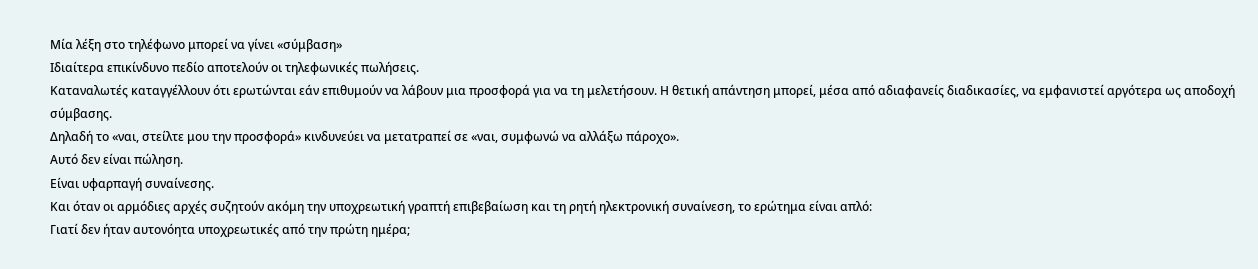Μία λέξη στο τηλέφωνο μπορεί να γίνει «σύμβαση»
Ιδιαίτερα επικίνδυνο πεδίο αποτελούν οι τηλεφωνικές πωλήσεις.
Καταναλωτές καταγγέλλουν ότι ερωτώνται εάν επιθυμούν να λάβουν μια προσφορά για να τη μελετήσουν. Η θετική απάντηση μπορεί, μέσα από αδιαφανείς διαδικασίες, να εμφανιστεί αργότερα ως αποδοχή σύμβασης.
Δηλαδή το «ναι, στείλτε μου την προσφορά» κινδυνεύει να μετατραπεί σε «ναι, συμφωνώ να αλλάξω πάροχο».
Αυτό δεν είναι πώληση.
Είναι υφαρπαγή συναίνεσης.
Και όταν οι αρμόδιες αρχές συζητούν ακόμη την υποχρεωτική γραπτή επιβεβαίωση και τη ρητή ηλεκτρονική συναίνεση, το ερώτημα είναι απλό:
Γιατί δεν ήταν αυτονόητα υποχρεωτικές από την πρώτη ημέρα;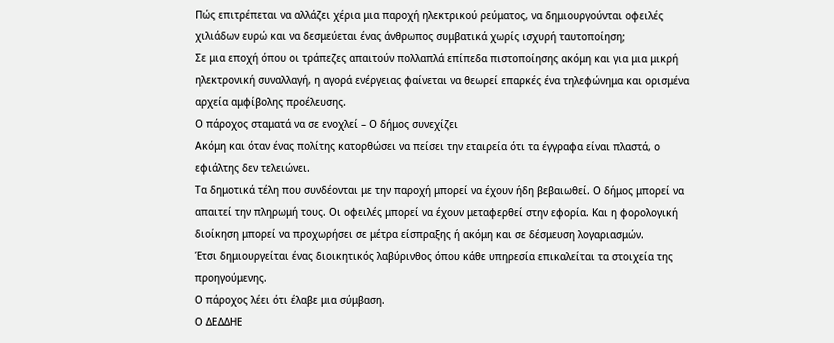Πώς επιτρέπεται να αλλάζει χέρια μια παροχή ηλεκτρικού ρεύματος, να δημιουργούνται οφειλές χιλιάδων ευρώ και να δεσμεύεται ένας άνθρωπος συμβατικά χωρίς ισχυρή ταυτοποίηση;
Σε μια εποχή όπου οι τράπεζες απαιτούν πολλαπλά επίπεδα πιστοποίησης ακόμη και για μια μικρή ηλεκτρονική συναλλαγή, η αγορά ενέργειας φαίνεται να θεωρεί επαρκές ένα τηλεφώνημα και ορισμένα αρχεία αμφίβολης προέλευσης.
Ο πάροχος σταματά να σε ενοχλεί – Ο δήμος συνεχίζει
Ακόμη και όταν ένας πολίτης κατορθώσει να πείσει την εταιρεία ότι τα έγγραφα είναι πλαστά, ο εφιάλτης δεν τελειώνει.
Τα δημοτικά τέλη που συνδέονται με την παροχή μπορεί να έχουν ήδη βεβαιωθεί. Ο δήμος μπορεί να απαιτεί την πληρωμή τους. Οι οφειλές μπορεί να έχουν μεταφερθεί στην εφορία. Και η φορολογική διοίκηση μπορεί να προχωρήσει σε μέτρα είσπραξης ή ακόμη και σε δέσμευση λογαριασμών.
Έτσι δημιουργείται ένας διοικητικός λαβύρινθος όπου κάθε υπηρεσία επικαλείται τα στοιχεία της προηγούμενης.
Ο πάροχος λέει ότι έλαβε μια σύμβαση.
Ο ΔΕΔΔΗΕ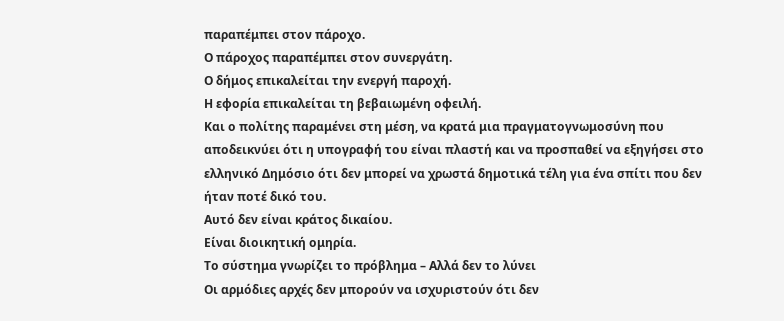παραπέμπει στον πάροχο.
Ο πάροχος παραπέμπει στον συνεργάτη.
Ο δήμος επικαλείται την ενεργή παροχή.
Η εφορία επικαλείται τη βεβαιωμένη οφειλή.
Και ο πολίτης παραμένει στη μέση, να κρατά μια πραγματογνωμοσύνη που αποδεικνύει ότι η υπογραφή του είναι πλαστή και να προσπαθεί να εξηγήσει στο ελληνικό Δημόσιο ότι δεν μπορεί να χρωστά δημοτικά τέλη για ένα σπίτι που δεν ήταν ποτέ δικό του.
Αυτό δεν είναι κράτος δικαίου.
Είναι διοικητική ομηρία.
Το σύστημα γνωρίζει το πρόβλημα – Αλλά δεν το λύνει
Οι αρμόδιες αρχές δεν μπορούν να ισχυριστούν ότι δεν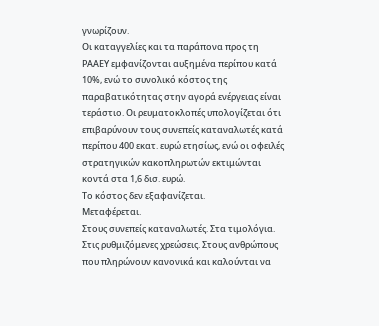γνωρίζουν.
Οι καταγγελίες και τα παράπονα προς τη ΡΑΑΕΥ εμφανίζονται αυξημένα περίπου κατά 10%, ενώ το συνολικό κόστος της παραβατικότητας στην αγορά ενέργειας είναι τεράστιο. Οι ρευματοκλοπές υπολογίζεται ότι επιβαρύνουν τους συνεπείς καταναλωτές κατά περίπου 400 εκατ. ευρώ ετησίως, ενώ οι οφειλές στρατηγικών κακοπληρωτών εκτιμώνται κοντά στα 1,6 δισ. ευρώ.
Το κόστος δεν εξαφανίζεται.
Μεταφέρεται.
Στους συνεπείς καταναλωτές. Στα τιμολόγια. Στις ρυθμιζόμενες χρεώσεις. Στους ανθρώπους που πληρώνουν κανονικά και καλούνται να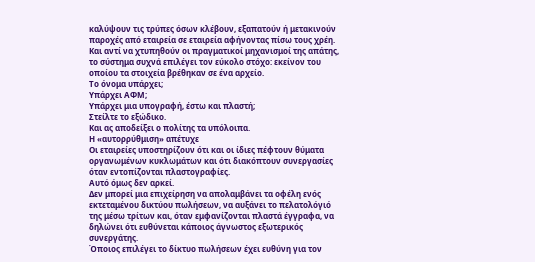καλύψουν τις τρύπες όσων κλέβουν, εξαπατούν ή μετακινούν παροχές από εταιρεία σε εταιρεία αφήνοντας πίσω τους χρέη.
Και αντί να χτυπηθούν οι πραγματικοί μηχανισμοί της απάτης, το σύστημα συχνά επιλέγει τον εύκολο στόχο: εκείνον του οποίου τα στοιχεία βρέθηκαν σε ένα αρχείο.
Το όνομα υπάρχει;
Υπάρχει ΑΦΜ;
Υπάρχει μια υπογραφή, έστω και πλαστή;
Στείλτε το εξώδικο.
Και ας αποδείξει ο πολίτης τα υπόλοιπα.
Η «αυτορρύθμιση» απέτυχε
Οι εταιρείες υποστηρίζουν ότι και οι ίδιες πέφτουν θύματα οργανωμένων κυκλωμάτων και ότι διακόπτουν συνεργασίες όταν εντοπίζονται πλαστογραφίες.
Αυτό όμως δεν αρκεί.
Δεν μπορεί μια επιχείρηση να απολαμβάνει τα οφέλη ενός εκτεταμένου δικτύου πωλήσεων, να αυξάνει το πελατολόγιό της μέσω τρίτων και, όταν εμφανίζονται πλαστά έγγραφα, να δηλώνει ότι ευθύνεται κάποιος άγνωστος εξωτερικός συνεργάτης.
Όποιος επιλέγει το δίκτυο πωλήσεων έχει ευθύνη για τον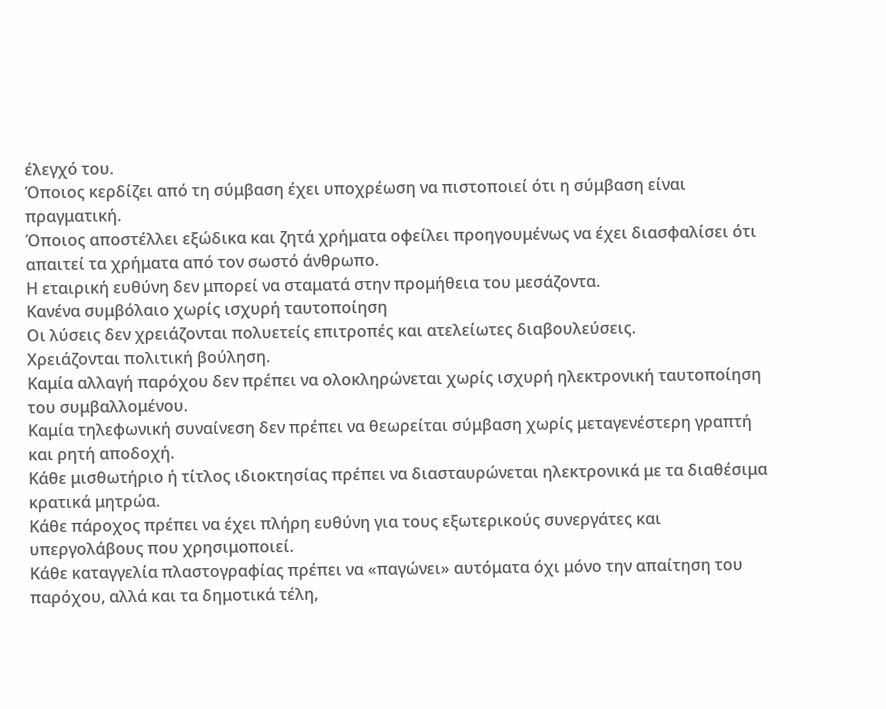έλεγχό του.
Όποιος κερδίζει από τη σύμβαση έχει υποχρέωση να πιστοποιεί ότι η σύμβαση είναι πραγματική.
Όποιος αποστέλλει εξώδικα και ζητά χρήματα οφείλει προηγουμένως να έχει διασφαλίσει ότι απαιτεί τα χρήματα από τον σωστό άνθρωπο.
Η εταιρική ευθύνη δεν μπορεί να σταματά στην προμήθεια του μεσάζοντα.
Κανένα συμβόλαιο χωρίς ισχυρή ταυτοποίηση
Οι λύσεις δεν χρειάζονται πολυετείς επιτροπές και ατελείωτες διαβουλεύσεις.
Χρειάζονται πολιτική βούληση.
Καμία αλλαγή παρόχου δεν πρέπει να ολοκληρώνεται χωρίς ισχυρή ηλεκτρονική ταυτοποίηση του συμβαλλομένου.
Καμία τηλεφωνική συναίνεση δεν πρέπει να θεωρείται σύμβαση χωρίς μεταγενέστερη γραπτή και ρητή αποδοχή.
Κάθε μισθωτήριο ή τίτλος ιδιοκτησίας πρέπει να διασταυρώνεται ηλεκτρονικά με τα διαθέσιμα κρατικά μητρώα.
Κάθε πάροχος πρέπει να έχει πλήρη ευθύνη για τους εξωτερικούς συνεργάτες και υπεργολάβους που χρησιμοποιεί.
Κάθε καταγγελία πλαστογραφίας πρέπει να «παγώνει» αυτόματα όχι μόνο την απαίτηση του παρόχου, αλλά και τα δημοτικά τέλη,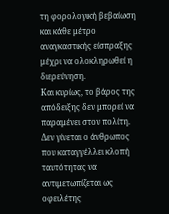τη φορολογική βεβαίωση και κάθε μέτρο αναγκαστικής είσπραξης μέχρι να ολοκληρωθεί η διερεύνηση.
Και κυρίως, το βάρος της απόδειξης δεν μπορεί να παραμένει στον πολίτη.
Δεν γίνεται ο άνθρωπος που καταγγέλλει κλοπή ταυτότητας να αντιμετωπίζεται ως οφειλέτης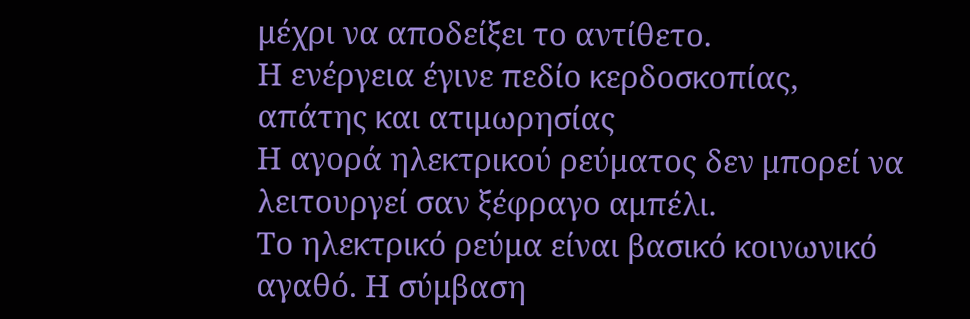μέχρι να αποδείξει το αντίθετο.
Η ενέργεια έγινε πεδίο κερδοσκοπίας, απάτης και ατιμωρησίας
Η αγορά ηλεκτρικού ρεύματος δεν μπορεί να λειτουργεί σαν ξέφραγο αμπέλι.
Το ηλεκτρικό ρεύμα είναι βασικό κοινωνικό αγαθό. Η σύμβαση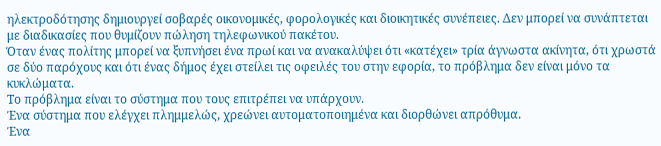ηλεκτροδότησης δημιουργεί σοβαρές οικονομικές, φορολογικές και διοικητικές συνέπειες. Δεν μπορεί να συνάπτεται με διαδικασίες που θυμίζουν πώληση τηλεφωνικού πακέτου.
Όταν ένας πολίτης μπορεί να ξυπνήσει ένα πρωί και να ανακαλύψει ότι «κατέχει» τρία άγνωστα ακίνητα, ότι χρωστά σε δύο παρόχους και ότι ένας δήμος έχει στείλει τις οφειλές του στην εφορία, το πρόβλημα δεν είναι μόνο τα κυκλώματα.
Το πρόβλημα είναι το σύστημα που τους επιτρέπει να υπάρχουν.
Ένα σύστημα που ελέγχει πλημμελώς, χρεώνει αυτοματοποιημένα και διορθώνει απρόθυμα.
Ένα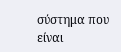σύστημα που είναι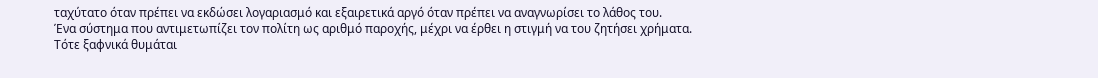ταχύτατο όταν πρέπει να εκδώσει λογαριασμό και εξαιρετικά αργό όταν πρέπει να αναγνωρίσει το λάθος του.
Ένα σύστημα που αντιμετωπίζει τον πολίτη ως αριθμό παροχής, μέχρι να έρθει η στιγμή να του ζητήσει χρήματα.
Τότε ξαφνικά θυμάται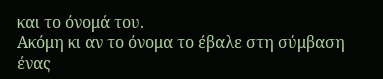και το όνομά του.
Ακόμη κι αν το όνομα το έβαλε στη σύμβαση ένας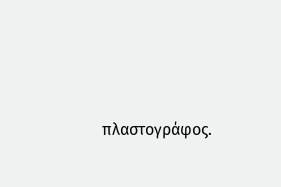πλαστογράφος.